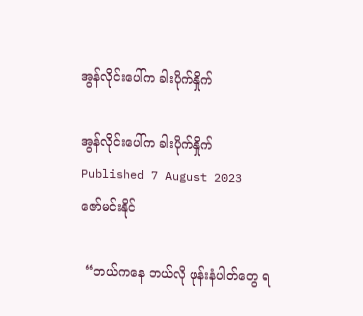အွန်လိုင်းပေါ်က ခါးပိုက်နှိုက်

အွန်လိုင်းပေါ်က ခါးပိုက်နှိုက်
Published 7 August 2023
ဇော်မင်းနိုင်

 “ဘယ်ကနေ ဘယ်လို ဖုန်းနံပါတ်တွေ ရ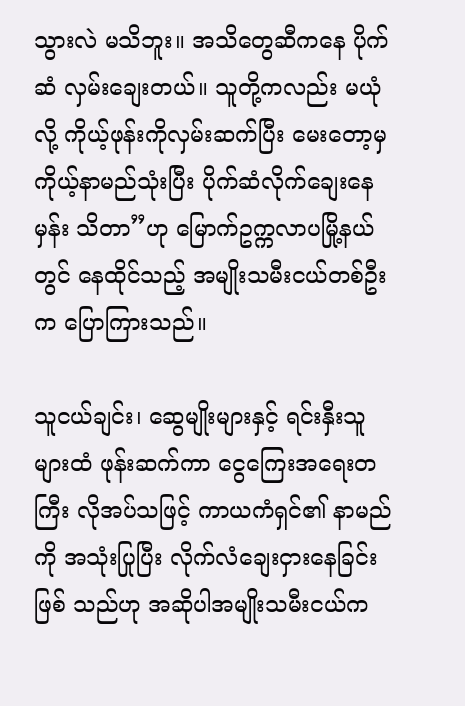သွားလဲ မသိဘူး။ အသိတွေဆီကနေ ပိုက်ဆံ လှမ်းချေးတယ်။ သူတို့ကလည်း မယုံလို့ ကိုယ့်ဖုန်းကိုလှမ်းဆက်ပြီး မေးတော့မှ ကိုယ့်နာမည်သုံးပြီး ပိုက်ဆံလိုက်ချေးနေမှန်း သိတာ”ဟု မြောက်ဥက္ကလာပမြို့နယ်တွင် နေထိုင်သည့် အမျိုးသမီးငယ်တစ်ဦးက ပြောကြားသည်။

သူငယ်ချင်း၊ ဆွေမျိုးများနှင့် ရင်းနှီးသူ များထံ ဖုန်းဆက်ကာ ငွေကြေးအရေးတကြီး လိုအပ်သဖြင့် ကာယကံရှင်၏ နာမည်ကို အသုံးပြုပြီး လိုက်လံချေးငှားနေခြင်းဖြစ် သည်ဟု အဆိုပါအမျိုးသမီးငယ်က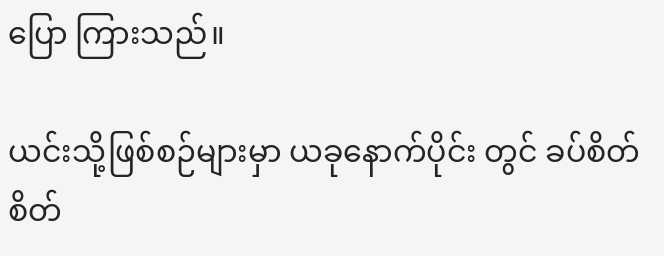ပြော ကြားသည်။

ယင်းသို့ဖြစ်စဉ်များမှာ ယခုနောက်ပိုင်း တွင် ခပ်စိတ်စိတ်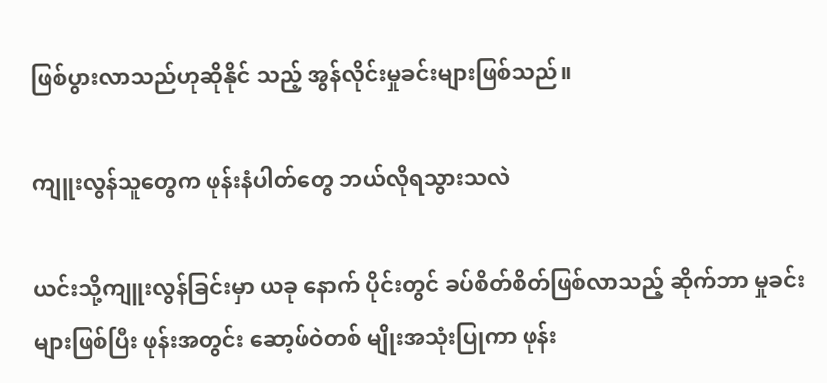ဖြစ်ပွားလာသည်ဟုဆိုနိုင် သည့် အွန်လိုင်းမှုခင်းများဖြစ်သည်။

ကျူးလွန်သူတွေက ဖုန်းနံပါတ်တွေ ဘယ်လိုရသွားသလဲ

ယင်းသို့ကျူးလွန်ခြင်းမှာ ယခု နောက် ပိုင်းတွင် ခပ်စိတ်စိတ်ဖြစ်လာသည့် ဆိုက်ဘာ မှုခင်းများဖြစ်ပြီး ဖုန်းအတွင်း ဆော့ဖ်ဝဲတစ် မျိုးအသုံးပြုကာ ဖုန်း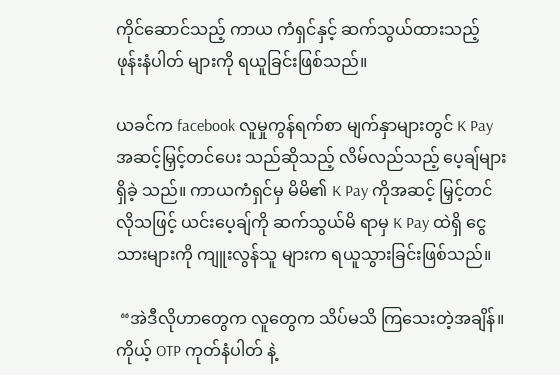ကိုင်ဆောင်သည့် ကာယ ကံရှင်နှင့် ဆက်သွယ်ထားသည့် ဖုန်းနံပါတ် များကို ရယူခြင်းဖြစ်သည်။

ယခင်က facebook လူမှုကွန်ရက်စာ မျက်နှာများတွင် K Pay အဆင့်မြှင့်တင်ပေး သည်ဆိုသည့် လိမ်လည်သည့် ပေ့ချ်များရှိခဲ့ သည်။ ကာယကံရှင်မှ မိမိ၏ K Pay ကိုအဆင့် မြှင့်တင်လိုသဖြင့် ယင်းပေ့ချ်ကို ဆက်သွယ်မိ ရာမှ K Pay ထဲရှိ ငွေသားများကို ကျူးလွန်သူ များက ရယူသွားခြင်းဖြစ်သည်။

 “အဲဒီလိုဟာတွေက လူတွေက သိပ်မသိ ကြသေးတဲ့အချိန်။ ကိုယ့် OTP ကုတ်နံပါတ် နဲ့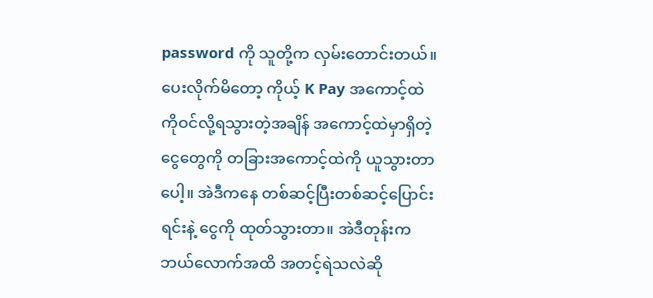password ကို သူတို့က လှမ်းတောင်းတယ်။ ပေးလိုက်မိတော့ ကိုယ့် K Pay အကောင့်ထဲ ကိုဝင်လို့ရသွားတဲ့အချိန် အကောင့်ထဲမှာရှိတဲ့ ငွေတွေကို တခြားအကောင့်ထဲကို ယူသွားတာ ပေါ့။ အဲဒီကနေ တစ်ဆင့်ပြီးတစ်ဆင့်ပြောင်း ရင်းနဲ့ ငွေကို ထုတ်သွားတာ။ အဲဒီတုန်းက ဘယ်လောက်အထိ အတင့်ရဲသလဲဆို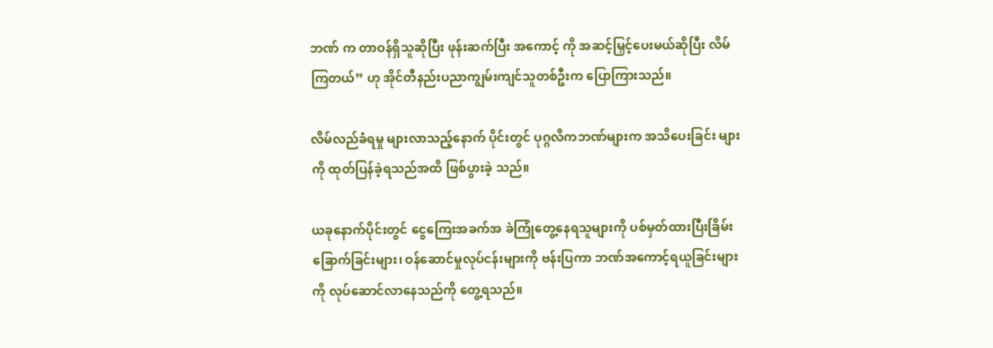ဘဏ် က တာဝန်ရှိသူဆိုပြီး ဖုန်းဆက်ပြီး အကောင့် ကို အဆင့်မြှင့်ပေးမယ်ဆိုပြီး လိမ်ကြတယ်” ဟု အိုင်တီနည်းပညာကျွမ်းကျင်သူတစ်ဦးက ပြောကြားသည်။

လိမ်လည်ခံရမှု များလာသည့်နောက် ပိုင်းတွင် ပုဂ္ဂလိကဘဏ်များက အသိပေးခြင်း များကို ထုတ်ပြန်ခဲ့ရသည်အထိ ဖြစ်ပွားခဲ့ သည်။

ယခုနောက်ပိုင်းတွင် ငွေကြေးအခက်အ ခဲကြုံတွေ့နေရသူများကို ပစ်မှတ်ထားပြီးခြိမ်း ခြောက်ခြင်းများ၊ ဝန်ဆောင်မှုလုပ်ငန်းများကို ဗန်းပြကာ ဘဏ်အကောင့်ရယူခြင်းများကို လုပ်ဆောင်လာနေသည်ကို တွေ့ရသည်။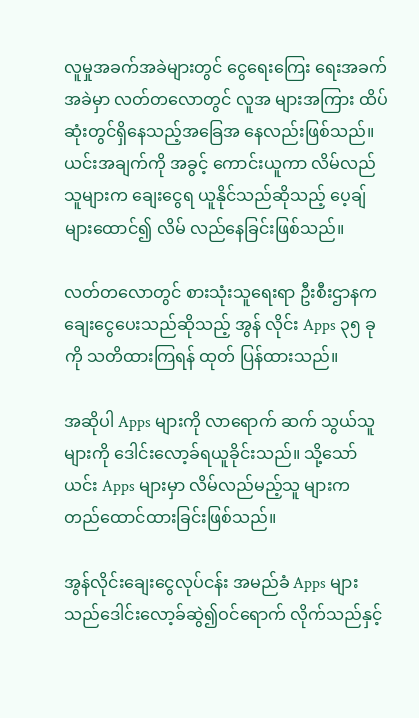လူမှုအခက်အခဲများတွင် ငွေရေးကြေး ရေးအခက်အခဲမှာ လတ်တလောတွင် လူအ များအကြား ထိပ်ဆုံးတွင်ရှိနေသည့်အခြေအ နေလည်းဖြစ်သည်။ ယင်းအချက်ကို အခွင့် ကောင်းယူကာ လိမ်လည်သူများက ချေးငွေရ ယူနိုင်သည်ဆိုသည့် ပေ့ချ်များထောင်၍ လိမ် လည်နေခြင်းဖြစ်သည်။

လတ်တလောတွင် စားသုံးသူရေးရာ ဦးစီးဌာနက ချေးငွေပေးသည်ဆိုသည့် အွန် လိုင်း Apps ၃၅ ခုကို သတိထားကြရန် ထုတ် ပြန်ထားသည်။

အဆိုပါ Apps များကို လာရောက် ဆက် သွယ်သူများကို ဒေါင်းလော့ခ်ရယူခိုင်းသည်။ သို့သော် ယင်း Apps များမှာ လိမ်လည်မည့်သူ များက တည်ထောင်ထားခြင်းဖြစ်သည်။

အွန်လိုင်းချေးငွေလုပ်ငန်း အမည်ခံ Apps များသည်ဒေါင်းလော့ခ်ဆွဲ၍ဝင်ရောက် လိုက်သည်နှင့်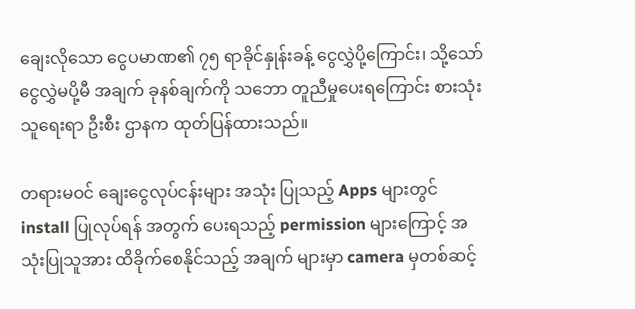ချေးလိုသော ငွေပမာဏ၏ ၇၅ ရာခိုင်နှုန်းခန့် ငွေလွှဲပို့ကြောင်း၊ သို့သော် ငွေလွှဲမပို့မီ အချက် ခုနစ်ချက်ကို သဘော တူညီမှုပေးရကြောင်း စားသုံးသူရေးရာ ဦးစီး ဌာနက ထုတ်ပြန်ထားသည်။

တရားမဝင် ချေးငွေလုပ်ငန်းများ အသုံး ပြုသည့် Apps များတွင် install ပြုလုပ်ရန် အတွက် ပေးရသည့် permission များကြောင့် အသုံးပြုသူအား ထိခိုက်စေနိုင်သည့် အချက် များမှာ camera မှတစ်ဆင့်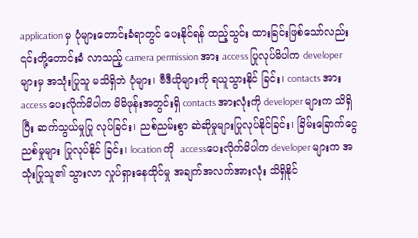application မှ ပုံများတောင်းခံရာတွင် ပေးနိုင်ရန် ထည့်သွင်း ထားခြင်းဖြစ်သော်လည်း ၎င်းတို့တောင်းခံ လာသည့် camera permission အား access ပြုလုပ်မိပါက developer များမှ အသုံးပြုသူ မသိရှိဘဲ ပုံများ၊ ဗီဒီယိုများကို ရယူသွားနိုင် ခြင်း၊ contacts အား access ပေးလိုက်မိပါက မိမိဖုန်းအတွင်းရှိ contacts အားလုံးကို developer များက သိရှိပြီး ဆက်သွယ်မှုပြု လုပ်ခြင်း၊ ညစ်ညမ်းစွာ ဆဲဆိုမှုများပြုလုပ်နိုင်ခြင်း၊ ခြိမ်းခြောက်ငွေညစ်မှုများ ပြုလုပ်နိုင် ခြင်း၊ location ကို  accessပေးလိုက်မိပါက developer များက အသုံးပြုသူ၏ သွားလာ လှုပ်ရှားနေထိုင်မှု အချက်အလက်အားလုံး သိရှိနိုင်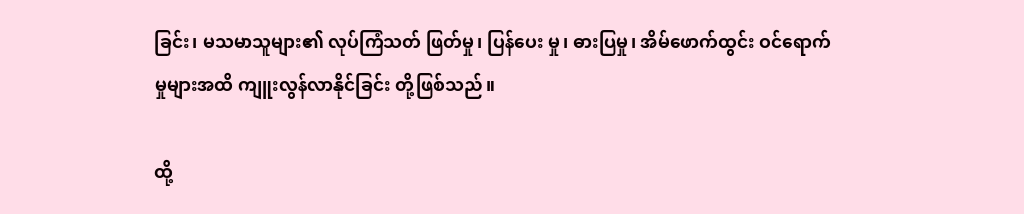ခြင်း၊ မသမာသူများ၏ လုပ်ကြံသတ် ဖြတ်မှု၊ ပြန်ပေး မှု၊ ဓားပြမှု၊ အိမ်ဖောက်ထွင်း ဝင်ရောက်မှုများအထိ ကျူးလွန်လာနိုင်ခြင်း တို့ဖြစ်သည်။

ထို့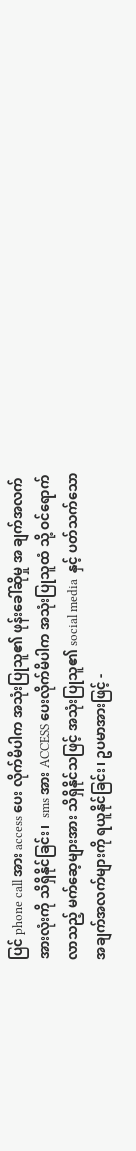ပြင် phone call အား access ပေး လိုက်မိပါက အသုံးပြုသူ၏ ဖုန်းခေါ်ဆိုမှု အ ချက်အလက်အားလုံးကို သိရှိနိုင်ခြင်း၊  sms အား ACCESS ပေးလိုက်မိပါက အသုံးပြုသူထံ သို့ ဝင်ရောက်လာသည့် မက်ဆေ့များအား သိရှိနိုင်သဖြင့် အသုံးပြုသူ၏ social media  နှင့် ပတ်သက်သော အချက်အလက်များကို ရယူနိုင်ခြင်း၊ ဥပမာအားဖြင့် -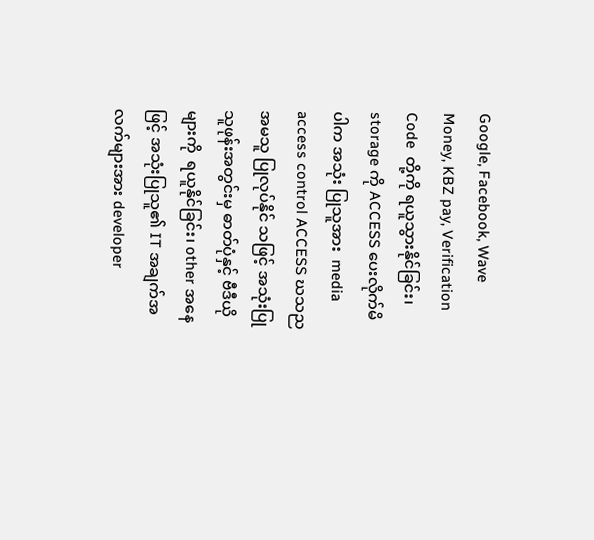Google, Facebook, Wave Money, KBZ pay, Verification Code  တို့ကို ရယူသွားနိုင်ခြင်း၊ storage ကို ACCESS ပေးလိုက်မိပါက အသုံး ပြုသူအား  media access control ACCESS ဃသညအမသူ ပြုလုပ်နိုင် သဖြင့် အသုံးပြုသူဖုန်းအတွင်းမှ ဓာတ်ပုံနှင့် ဗီဒီယိုများကို  ရယူနိုင်ခြင်း၊ other အနေဖြင့် အသုံးပြုသူ၏ IT အချက်အလက်များအား developer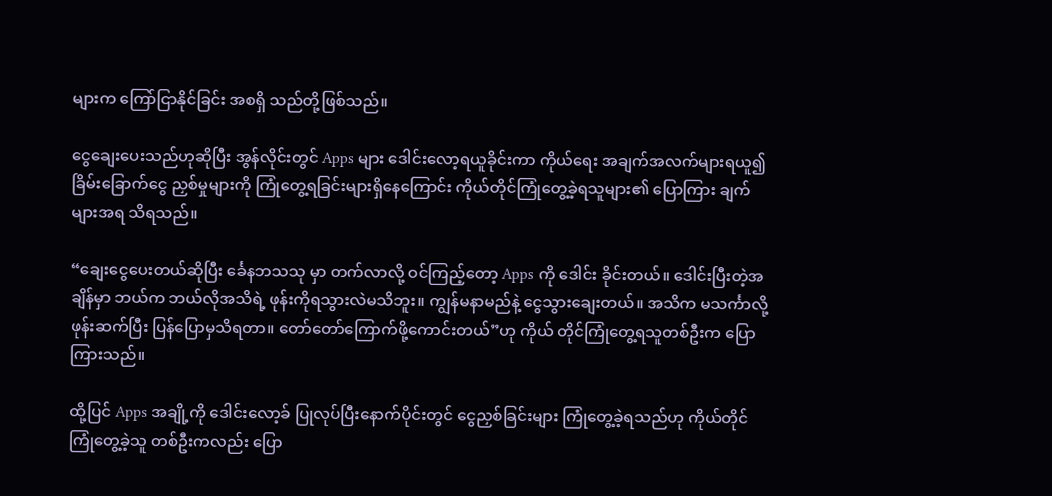များက ကြော်ငြာနိုင်ခြင်း အစရှိ သည်တို့ဖြစ်သည်။

ငွေချေးပေးသည်ဟုဆိုပြီး အွန်လိုင်းတွင် Apps များ ဒေါင်းလော့ရယူခိုင်းကာ ကိုယ်ရေး အချက်အလက်များရယူ၍ ခြိမ်းခြောက်ငွေ ညှစ်မှုများကို ကြုံတွေ့ရခြင်းများရှိနေကြောင်း ကိုယ်တိုင်ကြုံတွေ့ခဲ့ရသူများ၏ ပြောကြား ချက်များအရ သိရသည်။

“ချေးငွေပေးတယ်ဆိုပြီး င်္ခေနဘသသု မှာ တက်လာလို့ ဝင်ကြည့်တော့ Apps ကို ဒေါင်း ခိုင်းတယ်။ ဒေါင်းပြီးတဲ့အချိန်မှာ ဘယ်က ဘယ်လိုအသိရဲ့ ဖုန်းကိုရသွားလဲမသိဘူး။ ကျွန်မနာမည်နဲ့ ငွေသွားချေးတယ်။ အသိက မသင်္ကာလို့ ဖုန်းဆက်ပြီး ပြန်ပြောမှသိရတာ။ တော်တော်ကြောက်ဖို့ကောင်းတယ်”ဟု ကိုယ် တိုင်ကြုံတွေ့ရသူတစ်ဦးက ပြောကြားသည်။

ထို့ပြင် Apps အချို့ကို ဒေါင်းလော့ခ် ပြုလုပ်ပြီးနောက်ပိုင်းတွင် ငွေညှစ်ခြင်းများ ကြုံတွေ့ခဲ့ရသည်ဟု ကိုယ်တိုင်ကြုံတွေ့ခဲ့သူ တစ်ဦးကလည်း ပြော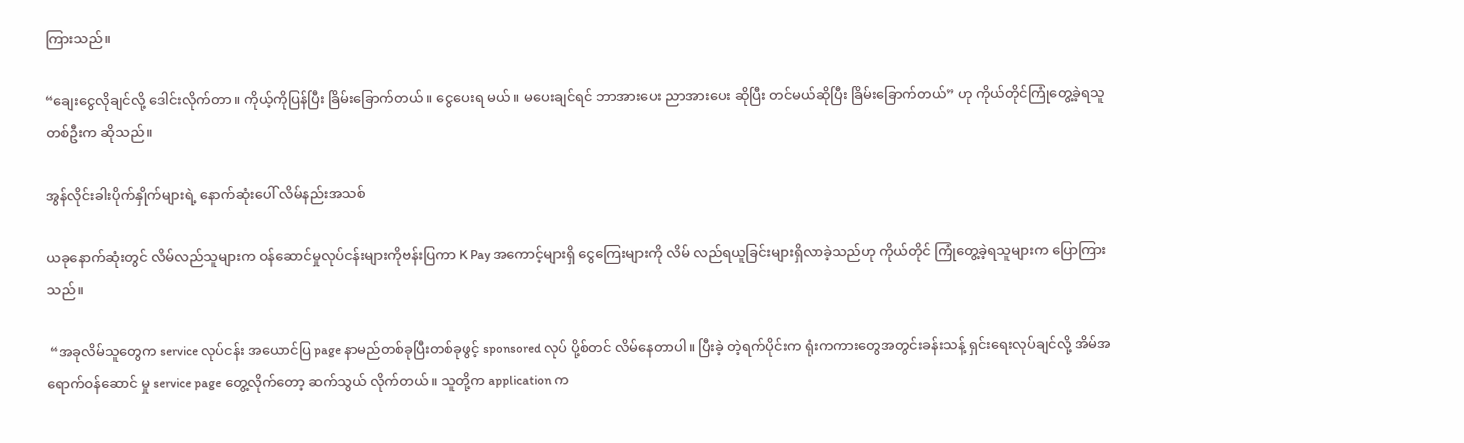ကြားသည်။

“ချေးငွေလိုချင်လို့ ဒေါင်းလိုက်တာ။ ကိုယ့်ကိုပြန်ပြီး ခြိမ်းခြောက်တယ်။ ငွေပေးရ မယ်။ မပေးချင်ရင် ဘာအားပေး ညာအားပေး ဆိုပြီး တင်မယ်ဆိုပြီး ခြိမ်းခြောက်တယ်” ဟု ကိုယ်တိုင်ကြုံတွေ့ခဲ့ရသူတစ်ဦးက ဆိုသည်။

အွန်လိုင်းခါးပိုက်နှိုက်များရဲ့ နောက်ဆုံးပေါ် လိမ်နည်းအသစ်

ယခုနောက်ဆုံးတွင် လိမ်လည်သူများက ဝန်ဆောင်မှုလုပ်ငန်းများကိုဗန်းပြကာ K Pay အကောင့်များရှိ ငွေကြေးများကို လိမ် လည်ရယူခြင်းများရှိလာခဲ့သည်ဟု ကိုယ်တိုင် ကြုံတွေ့ခဲ့ရသူများက ပြောကြားသည်။

 “အခုလိမ်သူတွေက service လုပ်ငန်း အယောင်ပြ page နာမည်တစ်ခုပြီးတစ်ခုဖွင့် sponsored လုပ် ပို့စ်တင် လိမ်နေတာပါ။ ပြီးခဲ့ တဲ့ရက်ပိုင်းက ရုံးကကားတွေအတွင်းခန်းသန့် ရှင်းရေးလုပ်ချင်လို့ အိမ်အရောက်ဝန်ဆောင် မှု service page တွေ့လိုက်တော့ ဆက်သွယ် လိုက်တယ်။ သူတို့က application က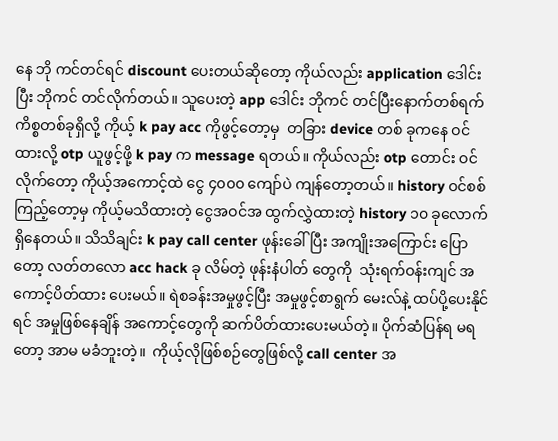နေ ဘို ကင်တင်ရင် discount ပေးတယ်ဆိုတော့ ကိုယ်လည်း application ဒေါင်းပြီး ဘိုကင် တင်လိုက်တယ်။ သူပေးတဲ့ app ဒေါင်း ဘိုကင် တင်ပြီးနောက်တစ်ရက် ကိစ္စတစ်ခုရှိလို့ ကိုယ့် k pay acc ကိုဖွင့်တော့မှ  တခြား device တစ် ခုကနေ ဝင်ထားလို့ otp ယူဖွင့်ဖို့ k pay က message ရတယ်။ ကိုယ်လည်း otp တောင်း ဝင်လိုက်တော့ ကိုယ့်အကောင့်ထဲ ငွေ ၄၀၀၀ ကျော်ပဲ ကျန်တော့တယ်။ history ဝင်စစ် ကြည့်တော့မှ ကိုယ့်မသိထားတဲ့ ငွေအဝင်အ ထွက်လွှဲထားတဲ့ history ၁၀ ခုလောက် ရှိနေတယ်။ သိသိချင်း k pay call center ဖုန်းခေါ်ပြီး အကျိုးအကြောင်း ပြောတော့ လတ်တလော acc hack ခု လိမ်တဲ့ ဖုန်းနံပါတ် တွေကို  သုံးရက်ဝန်းကျင် အကောင့်ပိတ်ထား ပေးမယ်။ ရဲစခန်းအမှုဖွင့်ပြီး အမှုဖွင့်စာရွက် မေးလ်နဲ့ ထပ်ပို့ပေးနိုင်ရင် အမှုဖြစ်နေချိန် အကောင့်တွေကို ဆက်ပိတ်ထားပေးမယ်တဲ့။ ပိုက်ဆံပြန်ရ မရတော့ အာမ မခံဘူးတဲ့။  ကိုယ့်လိုဖြစ်စဉ်တွေဖြစ်လို့ call center အ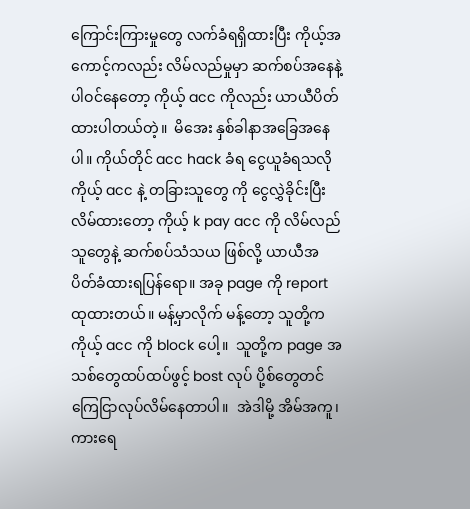ကြောင်းကြားမှုတွေ လက်ခံရရှိထားပြီး ကိုယ့်အကောင့်ကလည်း လိမ်လည်မှုမှာ ဆက်စပ်အနေနဲ့ပါဝင်နေတော့ ကိုယ့် acc ကိုလည်း ယာယီပိတ်ထားပါတယ်တဲ့။  မိအေး နှစ်ခါနာအခြေအနေပါ။ ကိုယ်တိုင် acc hack ခံရ ငွေယူခံရသလို ကိုယ့် acc နဲ့ တခြားသူတွေ ကို ငွေလွှဲခိုင်းပြီး လိမ်ထားတော့ ကိုယ့် k pay acc ကို လိမ်လည်သူတွေနဲ့ ဆက်စပ်သံသယ ဖြစ်လို့ ယာယီအပိတ်ခံထားရပြန်ရော။ အခု page ကို report ထုထားတယ်။ မန့်မှာလိုက် မန့်တော့ သူတို့က ကိုယ့် acc ကို block ပေါ့။  သူတို့က page အသစ်တွေထပ်ထပ်ဖွင့် bost လုပ် ပို့စ်တွေတင် ကြေငြာလုပ်လိမ်နေတာပါ။  အဲဒါမို့ အိမ်အကူ၊ ကားရေ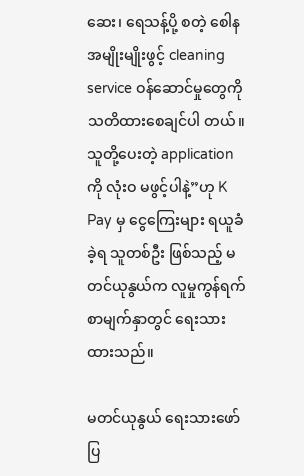ဆေး၊ ရေသန့်ပို့ စတဲ့ စေါန အမျိုးမျိုးဖွင့် cleaning service ဝန်ဆောင်မှုတွေကို သတိထားစေချင်ပါ တယ်။ သူတို့ပေးတဲ့ application ကို လုံးဝ မဖွင့်ပါနဲ့”ဟု K Pay မှ ငွေကြေးများ ရယူခံခဲ့ရ သူတစ်ဦး ဖြစ်သည့် မတင်ယုနွယ်က လူမှုကွန်ရက်စာမျက်နှာတွင် ရေးသားထားသည်။

မတင်ယုနွယ် ရေးသားဖော်ပြ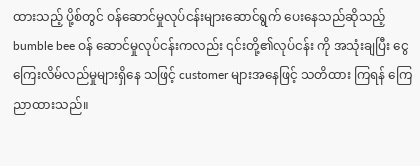ထားသည့် ပို့စ်တွင် ဝန်ဆောင်မှုလုပ်ငန်းများဆောင်ရွက် ပေးနေသည်ဆိုသည့် bumble bee ဝန် ဆောင်မှုလုပ်ငန်းကလည်း ၎င်းတို့၏လုပ်ငန်း ကို အသုံးချပြီး ငွေကြေးလိမ်လည်မှုများရှိနေ သဖြင့် customer များအနေဖြင့် သတိထား ကြရန် ကြေညာထားသည်။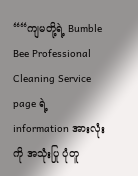““ကျမတို့ရဲ့ Bumble Bee Professional Cleaning Service page ရဲ့ information အားလုံးကို အသုံးပြု ပုံတူ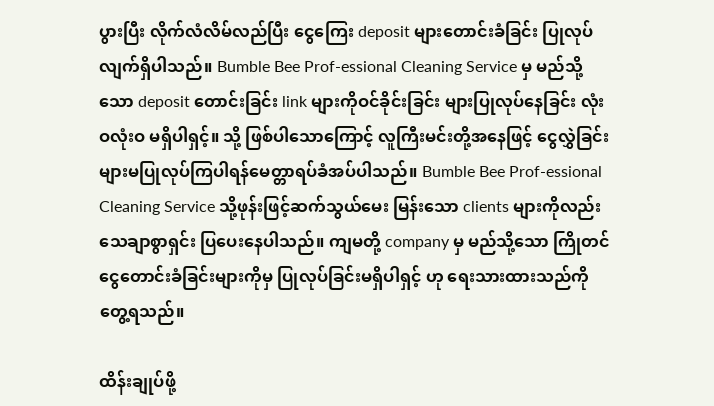ပွားပြီး လိုက်လံလိမ်လည်ပြီး ငွေကြေး deposit များတောင်းခံခြင်း ပြုလုပ်လျက်ရှိပါသည်။ Bumble Bee Prof-essional Cleaning Service မှ မည်သို့သော deposit တောင်းခြင်း link များကိုဝင်ခိုင်းခြင်း များပြုလုပ်နေခြင်း လုံးဝလုံးဝ မရှိပါရှင့်။ သို့ ဖြစ်ပါသောကြောင့် လူကြီးမင်းတို့အနေဖြင့် ငွေလွှဲခြင်းများမပြုလုပ်ကြပါရန်မေတ္တာရပ်ခံအပ်ပါသည်။ Bumble Bee Prof-essional Cleaning Service သို့ဖုန်းဖြင့်ဆက်သွယ်မေး မြန်းသော clients များကိုလည်းသေချာစွာရှင်း ပြပေးနေပါသည်။ ကျမတို့ company မှ မည်သို့သော ကြိုတင်ငွေတောင်းခံခြင်းများကိုမှ ပြုလုပ်ခြင်းမရှိပါရှင့် ဟု ရေးသားထားသည်ကို တွေ့ရသည်။

ထိန်းချုပ်ဖို့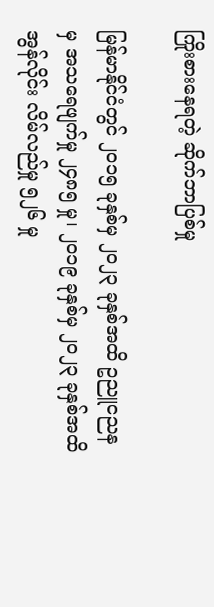ကြိုးစားနေရတဲ့ ဆိုက်ဘာပြစ်မှု

မြန်မာနိုင်ငံတွင် ၂၀၁၅ ခုနှစ်မှ ၂၀၂၃ ခုနှစ်အထိ ဥညူငညန မှ အသရေဖျက်မှု ၂၄၈၅ မှု၊ ၂၀၁၉ ခုနှစ်မှ ၂၀၂၃ ခုနှစ်အထိ အွန်လိုင်း လိမ်လည်မှု ၅၂၆ မှု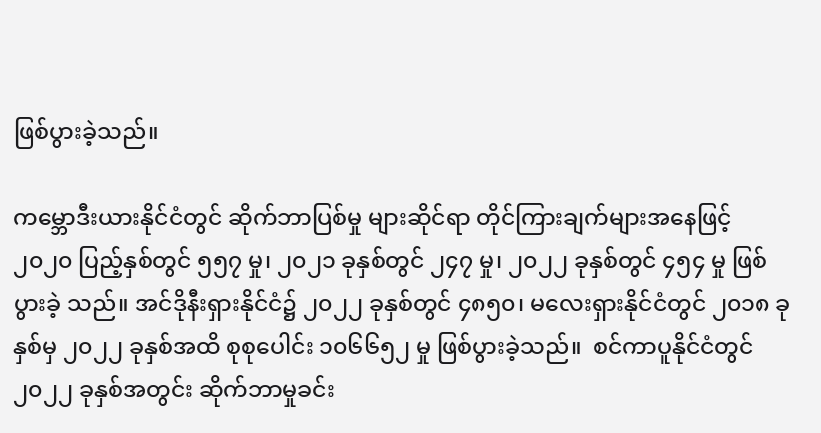ဖြစ်ပွားခဲ့သည်။

ကမ္ဘောဒီးယားနိုင်ငံတွင် ဆိုက်ဘာပြစ်မှု များဆိုင်ရာ တိုင်ကြားချက်များအနေဖြင့် ၂၀၂၀ ပြည့်နှစ်တွင် ၅၅၇ မှု၊ ၂၀၂၁ ခုနှစ်တွင် ၂၄၇ မှု၊ ၂၀၂၂ ခုနှစ်တွင် ၄၅၄ မှု ဖြစ်ပွားခဲ့ သည်။ အင်ဒိုနီးရှားနိုင်ငံ၌ ၂၀၂၂ ခုနှစ်တွင် ၄၈၅၀၊ မလေးရှားနိုင်ငံတွင် ၂၀၁၈ ခုနှစ်မှ ၂၀၂၂ ခုနှစ်အထိ စုစုပေါင်း ၁၀၆၆၅၂ မှု ဖြစ်ပွားခဲ့သည်။  စင်ကာပူနိုင်ငံတွင် ၂၀၂၂ ခုနှစ်အတွင်း ဆိုက်ဘာမှုခင်း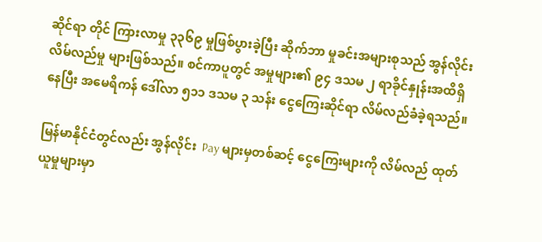ဆိုင်ရာ တိုင် ကြားလာမှု ၃၃၆၉ မှုဖြစ်ပွားခဲ့ပြီး ဆိုက်ဘာ မှုခင်းအများစုသည် အွန်လိုင်းလိမ်လည်မှု များဖြစ်သည်။ စင်ကာပူတွင် အမှုများ၏ ၉၄ ဒသမ ၂ ရာခိုင်နှုန်းအထိရှိနေပြီး အမေရိကန် ဒေါ်လာ ၅၁၁ ဒသမ ၃ သန်း ငွေကြေးဆိုင်ရာ လိမ်လည်ခံခဲ့ရသည်။

မြန်မာနိုင်ငံတွင်လည်း အွန်လိုင်း  Pay များမှတစ်ဆင့် ငွေကြေးများကို လိမ်လည် ထုတ်ယူမှုများမှာ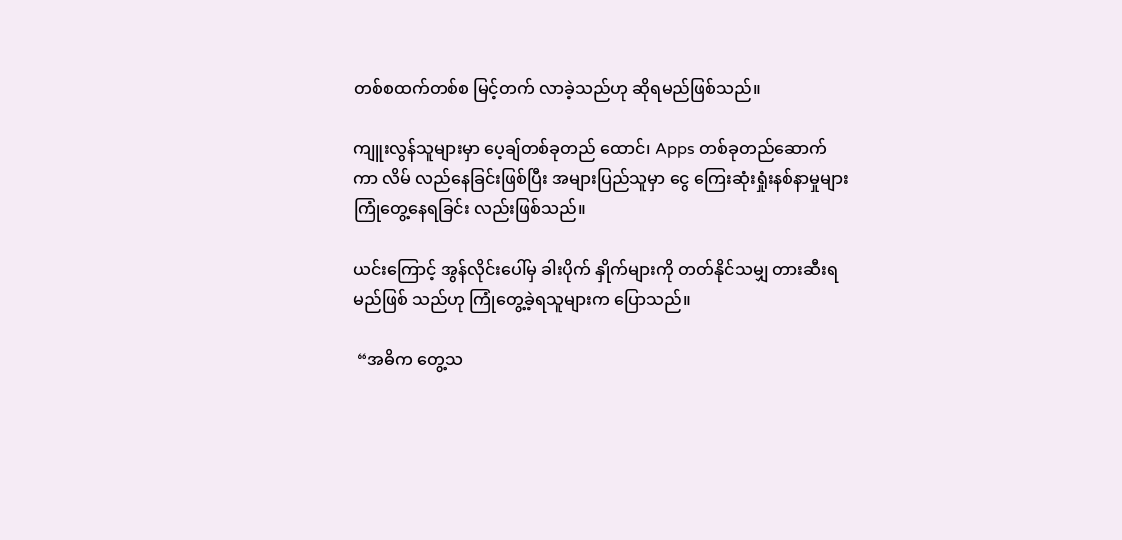တစ်စထက်တစ်စ မြင့်တက် လာခဲ့သည်ဟု ဆိုရမည်ဖြစ်သည်။

ကျူးလွန်သူများမှာ ပေ့ချ်တစ်ခုတည် ထောင်၊ Apps တစ်ခုတည်ဆောက်ကာ လိမ် လည်နေခြင်းဖြစ်ပြီး အများပြည်သူမှာ ငွေ ကြေးဆုံးရှုံးနစ်နာမှုများ ကြုံတွေ့နေရခြင်း လည်းဖြစ်သည်။

ယင်းကြောင့် အွန်လိုင်းပေါ်မှ ခါးပိုက် နှိုက်များကို တတ်နိုင်သမျှ တားဆီးရမည်ဖြစ် သည်ဟု ကြုံတွေ့ခဲ့ရသူများက ပြောသည်။

 “အဓိက တွေ့သ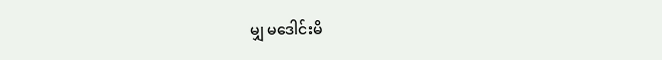မျှ မဒေါင်းမိ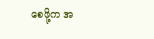စေဖို့က အ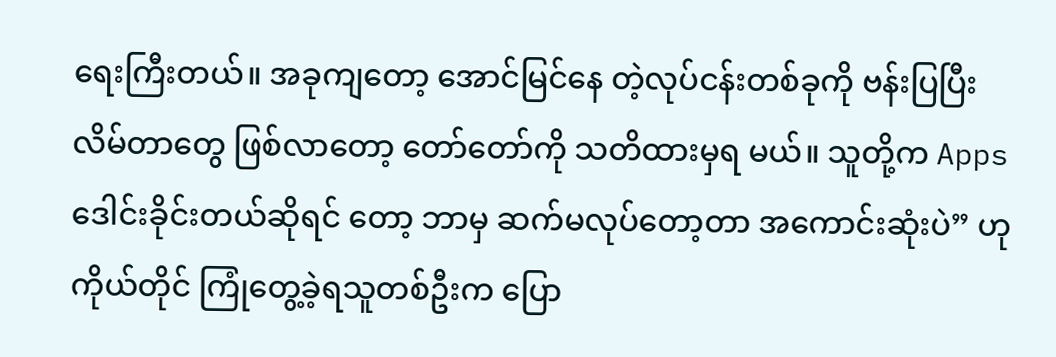ရေးကြီးတယ်။ အခုကျတော့ အောင်မြင်နေ တဲ့လုပ်ငန်းတစ်ခုကို ဗန်းပြပြီး လိမ်တာတွေ ဖြစ်လာတော့ တော်တော်ကို သတိထားမှရ မယ်။ သူတို့က Apps ဒေါင်းခိုင်းတယ်ဆိုရင် တော့ ဘာမှ ဆက်မလုပ်တော့တာ အကောင်းဆုံးပဲ” ဟု ကိုယ်တိုင် ကြုံတွေ့ခဲ့ရသူတစ်ဦးက ပြော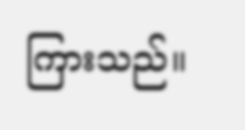ကြားသည်။